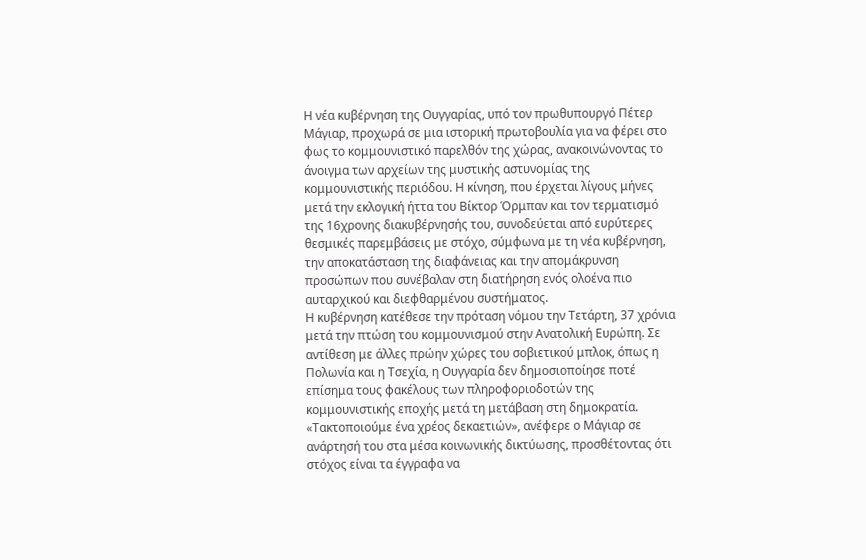Η νέα κυβέρνηση της Ουγγαρίας, υπό τον πρωθυπουργό Πέτερ Μάγιαρ, προχωρά σε μια ιστορική πρωτοβουλία για να φέρει στο φως το κομμουνιστικό παρελθόν της χώρας, ανακοινώνοντας το άνοιγμα των αρχείων της μυστικής αστυνομίας της κομμουνιστικής περιόδου. Η κίνηση, που έρχεται λίγους μήνες μετά την εκλογική ήττα του Βίκτορ Όρμπαν και τον τερματισμό της 16χρονης διακυβέρνησής του, συνοδεύεται από ευρύτερες θεσμικές παρεμβάσεις με στόχο, σύμφωνα με τη νέα κυβέρνηση, την αποκατάσταση της διαφάνειας και την απομάκρυνση προσώπων που συνέβαλαν στη διατήρηση ενός ολοένα πιο αυταρχικού και διεφθαρμένου συστήματος.
Η κυβέρνηση κατέθεσε την πρόταση νόμου την Τετάρτη, 37 χρόνια μετά την πτώση του κομμουνισμού στην Ανατολική Ευρώπη. Σε αντίθεση με άλλες πρώην χώρες του σοβιετικού μπλοκ, όπως η Πολωνία και η Τσεχία, η Ουγγαρία δεν δημοσιοποίησε ποτέ επίσημα τους φακέλους των πληροφοριοδοτών της κομμουνιστικής εποχής μετά τη μετάβαση στη δημοκρατία. «Τακτοποιούμε ένα χρέος δεκαετιών», ανέφερε ο Μάγιαρ σε ανάρτησή του στα μέσα κοινωνικής δικτύωσης, προσθέτοντας ότι στόχος είναι τα έγγραφα να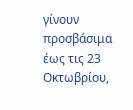γίνουν προσβάσιμα έως τις 23 Οκτωβρίου,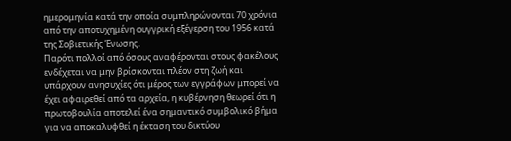ημερομηνία κατά την οποία συμπληρώνονται 70 χρόνια από την αποτυχημένη ουγγρική εξέγερση του 1956 κατά της Σοβιετικής Ένωσης.
Παρότι πολλοί από όσους αναφέρονται στους φακέλους ενδέχεται να μην βρίσκονται πλέον στη ζωή και υπάρχουν ανησυχίες ότι μέρος των εγγράφων μπορεί να έχει αφαιρεθεί από τα αρχεία, η κυβέρνηση θεωρεί ότι η πρωτοβουλία αποτελεί ένα σημαντικό συμβολικό βήμα για να αποκαλυφθεί η έκταση του δικτύου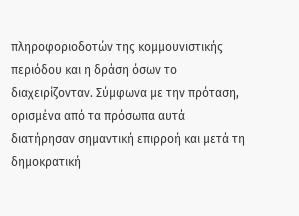πληροφοριοδοτών της κομμουνιστικής περιόδου και η δράση όσων το διαχειρίζονταν. Σύμφωνα με την πρόταση, ορισμένα από τα πρόσωπα αυτά διατήρησαν σημαντική επιρροή και μετά τη δημοκρατική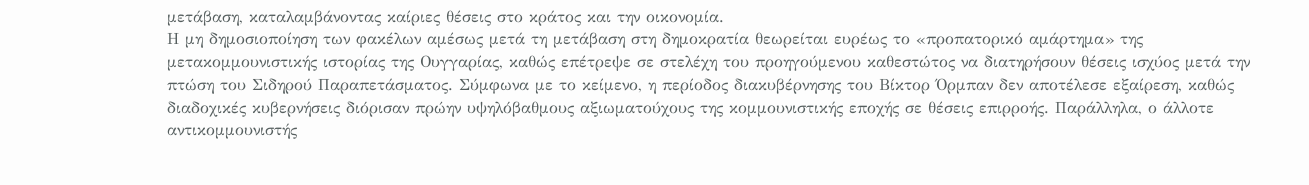μετάβαση, καταλαμβάνοντας καίριες θέσεις στο κράτος και την οικονομία.
Η μη δημοσιοποίηση των φακέλων αμέσως μετά τη μετάβαση στη δημοκρατία θεωρείται ευρέως το «προπατορικό αμάρτημα» της μετακομμουνιστικής ιστορίας της Ουγγαρίας, καθώς επέτρεψε σε στελέχη του προηγούμενου καθεστώτος να διατηρήσουν θέσεις ισχύος μετά την πτώση του Σιδηρού Παραπετάσματος. Σύμφωνα με το κείμενο, η περίοδος διακυβέρνησης του Βίκτορ Όρμπαν δεν αποτέλεσε εξαίρεση, καθώς διαδοχικές κυβερνήσεις διόρισαν πρώην υψηλόβαθμους αξιωματούχους της κομμουνιστικής εποχής σε θέσεις επιρροής. Παράλληλα, ο άλλοτε αντικομμουνιστής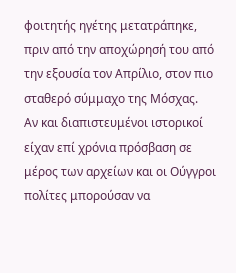φοιτητής ηγέτης μετατράπηκε, πριν από την αποχώρησή του από την εξουσία τον Απρίλιο, στον πιο σταθερό σύμμαχο της Μόσχας.
Αν και διαπιστευμένοι ιστορικοί είχαν επί χρόνια πρόσβαση σε μέρος των αρχείων και οι Ούγγροι πολίτες μπορούσαν να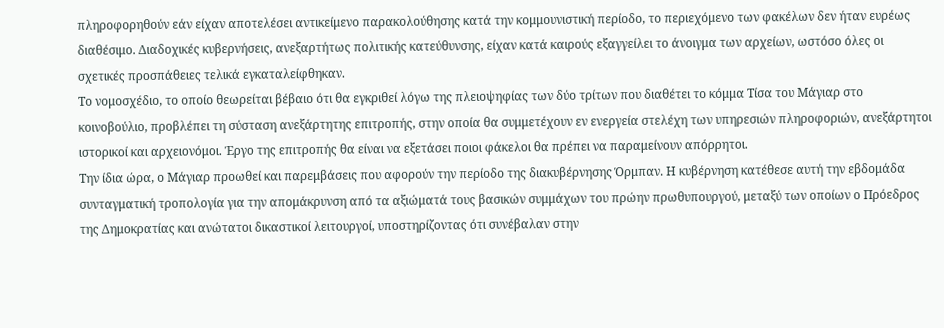πληροφορηθούν εάν είχαν αποτελέσει αντικείμενο παρακολούθησης κατά την κομμουνιστική περίοδο, το περιεχόμενο των φακέλων δεν ήταν ευρέως διαθέσιμο. Διαδοχικές κυβερνήσεις, ανεξαρτήτως πολιτικής κατεύθυνσης, είχαν κατά καιρούς εξαγγείλει το άνοιγμα των αρχείων, ωστόσο όλες οι σχετικές προσπάθειες τελικά εγκαταλείφθηκαν.
Το νομοσχέδιο, το οποίο θεωρείται βέβαιο ότι θα εγκριθεί λόγω της πλειοψηφίας των δύο τρίτων που διαθέτει το κόμμα Τίσα του Μάγιαρ στο κοινοβούλιο, προβλέπει τη σύσταση ανεξάρτητης επιτροπής, στην οποία θα συμμετέχουν εν ενεργεία στελέχη των υπηρεσιών πληροφοριών, ανεξάρτητοι ιστορικοί και αρχειονόμοι. Έργο της επιτροπής θα είναι να εξετάσει ποιοι φάκελοι θα πρέπει να παραμείνουν απόρρητοι.
Την ίδια ώρα, ο Μάγιαρ προωθεί και παρεμβάσεις που αφορούν την περίοδο της διακυβέρνησης Όρμπαν. Η κυβέρνηση κατέθεσε αυτή την εβδομάδα συνταγματική τροπολογία για την απομάκρυνση από τα αξιώματά τους βασικών συμμάχων του πρώην πρωθυπουργού, μεταξύ των οποίων ο Πρόεδρος της Δημοκρατίας και ανώτατοι δικαστικοί λειτουργοί, υποστηρίζοντας ότι συνέβαλαν στην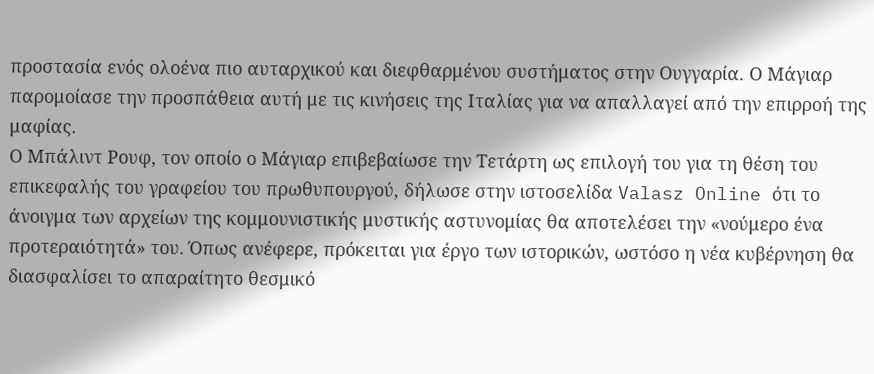προστασία ενός ολοένα πιο αυταρχικού και διεφθαρμένου συστήματος στην Ουγγαρία. Ο Μάγιαρ παρομοίασε την προσπάθεια αυτή με τις κινήσεις της Ιταλίας για να απαλλαγεί από την επιρροή της μαφίας.
Ο Μπάλιντ Ρουφ, τον οποίο ο Μάγιαρ επιβεβαίωσε την Τετάρτη ως επιλογή του για τη θέση του επικεφαλής του γραφείου του πρωθυπουργού, δήλωσε στην ιστοσελίδα Valasz Online ότι το άνοιγμα των αρχείων της κομμουνιστικής μυστικής αστυνομίας θα αποτελέσει την «νούμερο ένα προτεραιότητά» του. Όπως ανέφερε, πρόκειται για έργο των ιστορικών, ωστόσο η νέα κυβέρνηση θα διασφαλίσει το απαραίτητο θεσμικό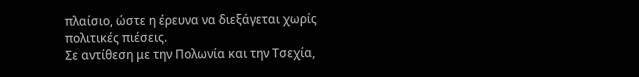πλαίσιο, ώστε η έρευνα να διεξάγεται χωρίς πολιτικές πιέσεις.
Σε αντίθεση με την Πολωνία και την Τσεχία,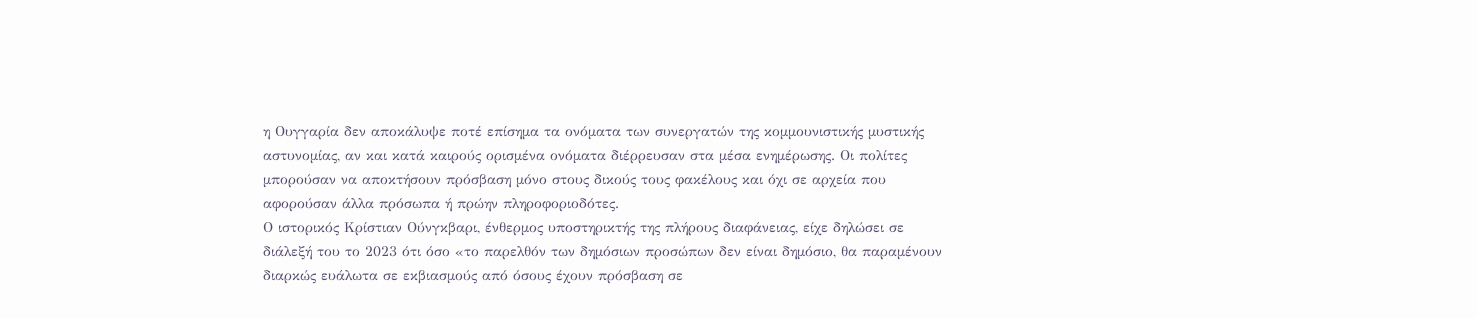η Ουγγαρία δεν αποκάλυψε ποτέ επίσημα τα ονόματα των συνεργατών της κομμουνιστικής μυστικής αστυνομίας, αν και κατά καιρούς ορισμένα ονόματα διέρρευσαν στα μέσα ενημέρωσης. Οι πολίτες μπορούσαν να αποκτήσουν πρόσβαση μόνο στους δικούς τους φακέλους και όχι σε αρχεία που αφορούσαν άλλα πρόσωπα ή πρώην πληροφοριοδότες.
Ο ιστορικός Κρίστιαν Ούνγκβαρι, ένθερμος υποστηρικτής της πλήρους διαφάνειας, είχε δηλώσει σε διάλεξή του το 2023 ότι όσο «το παρελθόν των δημόσιων προσώπων δεν είναι δημόσιο, θα παραμένουν διαρκώς ευάλωτα σε εκβιασμούς από όσους έχουν πρόσβαση σε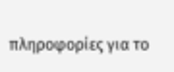πληροφορίες για το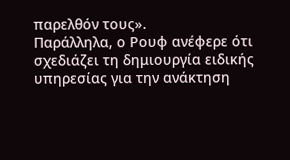παρελθόν τους».
Παράλληλα, ο Ρουφ ανέφερε ότι σχεδιάζει τη δημιουργία ειδικής υπηρεσίας για την ανάκτηση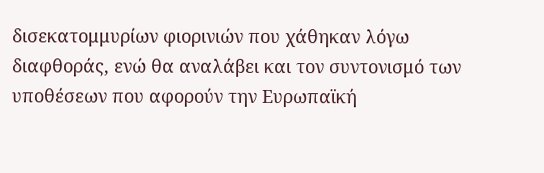δισεκατομμυρίων φιορινιών που χάθηκαν λόγω διαφθοράς, ενώ θα αναλάβει και τον συντονισμό των υποθέσεων που αφορούν την Ευρωπαϊκή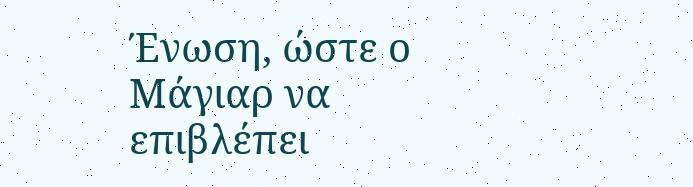Ένωση, ώστε ο Μάγιαρ να επιβλέπει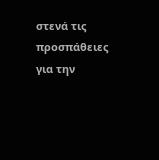στενά τις προσπάθειες για την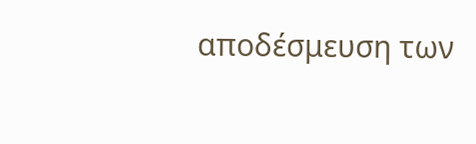αποδέσμευση των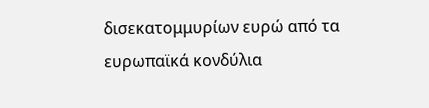δισεκατομμυρίων ευρώ από τα ευρωπαϊκά κονδύλια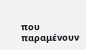που παραμένουν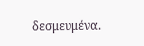δεσμευμένα.